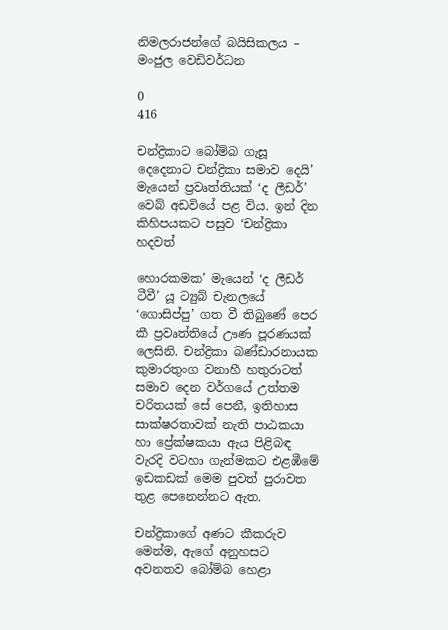නිමලරාජන්ගේ බයිසිකලය – මංජුල වෙඩිවර්ධන

0
416

චන්ද්‍රිකාට බෝම්බ ගැසූ දෙදෙනාට චන්ද්‍රිකා සමාව දෙයි’ මැයෙන් ප්‍රවෘත්තියක් ‘ද ලීඩර්’ වෙබ් අඩවියේ පළ විය. ඉන් දින කිහිපයකට පසුව ‘චන්ද්‍රිකා හදවත්

හොරකමක’ මැයෙන් ‘ද ලීඩර් ටීවී’ යූ ට්‍යුබ් චැනලයේ ‘ගොසිප්පු’ ගත වී තිබුණේ පෙර කී ප්‍රවෘත්තියේ ඌණ පූරණයක් ලෙසිනි. චන්ද්‍රිකා බණ්ඩාරනායක කුමාරතුංග වනාහී හතුරාටත් සමාව දෙන වර්ගයේ උත්තම චරිතයක් සේ පෙනී, ඉතිහාස සාක්ෂරතාවක් නැති පාඨකයා හා ප්‍රේක්ෂකයා ඇය පිළිබඳ වැරදි වටහා ගැන්මකට එළඹීමේ ඉඩකඩක් මෙම පුවත් පුරාවත තුළ පෙනෙන්නට ඇත.

චන්ද්‍රිකාගේ අණට කීකරුව මෙන්ම, ඇගේ අනුහසට අවනතව බෝම්බ හෙළා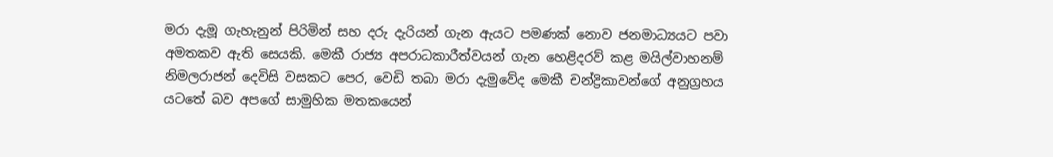මරා දැමූ ගැහැනුන් පිරිමින් සහ දරු දැරියන් ගැන ඇයට පමණක් නොව ජනමාධ්‍යයට පවා අමතකව ඇති සෙයකි. මෙකී රාජ්‍ය අපරාධකාරීත්වයන් ගැන හෙළිදරව් කළ මයිල්වාහනම් නිමලරාජන් දෙවිසි වසකට පෙර, වෙඩි තබා මරා දැමුවේද මෙකී චන්ද්‍රිකාවන්ගේ අනුග්‍රහය යටතේ බව අපගේ සාමුහික මතකයෙන්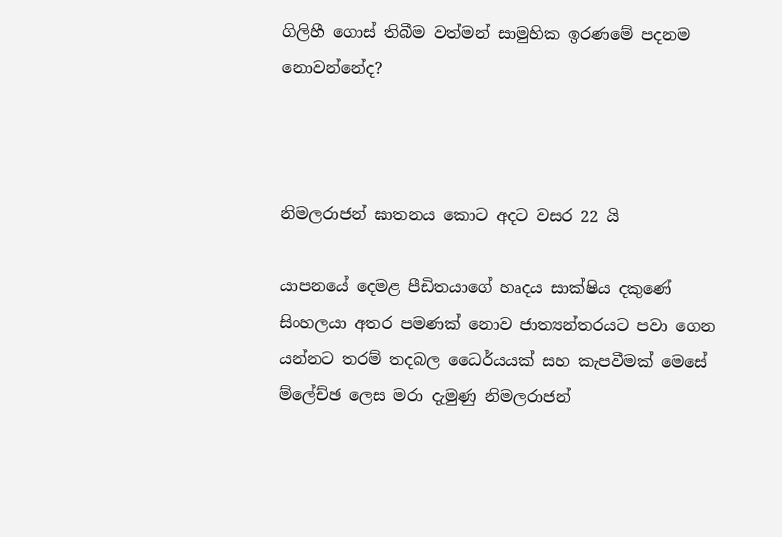ගිලිහී ගොස් තිබීම වත්මන් සාමුහික ඉරණමේ පදනම නොවන්නේද?



නිමලරාජන් ඝාතනය කොට අදට වසර 22 යි

යාපනයේ දෙමළ පීඩිතයාගේ හෘදය සාක්ෂිය දකුණේ සිංහලයා අතර පමණක් නොව ජාත්‍යන්තරයට පවා ගෙන යන්නට තරම් තදබල ධෛර්යයක් සහ කැපවීමක් මෙසේ ම්ලේච්ඡ ලෙස මරා දැමුණු නිමලරාජන්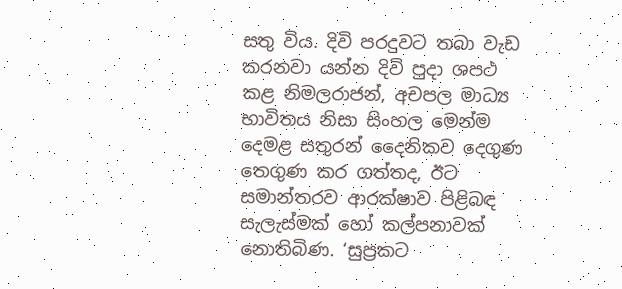සතු විය. දිවි පරදුවට තබා වැඩ කරනවා යන්න දිවි පුදා ශපථ කළ නිමලරාජන්, අචපල මාධ්‍ය භාවිතය නිසා සිංහල මෙන්ම දෙමළ සතුරන් දෛනිකව දෙගුණ තෙගුණ කර ගත්තද, ඊට සමාන්තරව ආරක්ෂාව පිළිබඳ සැලැස්මක් හෝ කල්පනාවක් නොතිබිණ. ‘සුප්‍රකට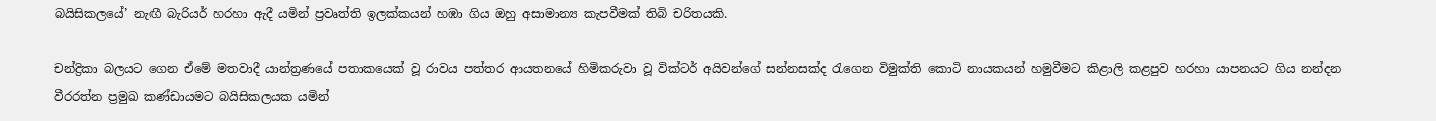බයිසිකලයේ’ නැඟී බැරියර් හරහා ඇදී යමින් ප්‍රවෘත්ති ඉලක්කයන් හඹා ගිය ඔහු අසාමාන්‍ය කැපවීමක් තිබි චරිතයකි.

චන්ද්‍රිකා බලයට ගෙන ඒමේ මතවාදී යාන්ත්‍රණයේ පතාකයෙක් වූ රාවය පත්තර ආයතනයේ හිමිකරුවා වූ වික්ටර් අයිවන්ගේ සන්නසක්ද රැගෙන විමුක්ති කොටි නායකයන් හමුවීමට කිළාලි කළපුව හරහා යාපනයට ගිය නන්දන වීරරත්න ප්‍රමුඛ කණ්ඩායමට බයිසිකලයක යමින්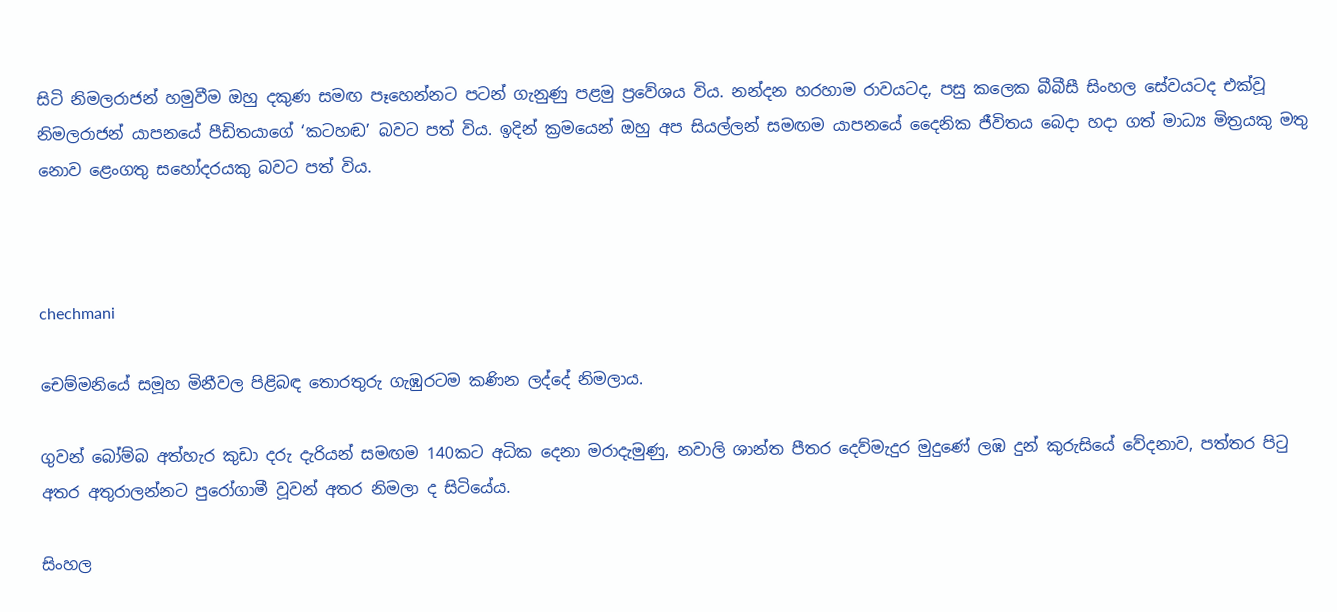සිටි නිමලරාජන් හමුවීම ඔහු දකුණ සමඟ පෑහෙන්නට පටන් ගැනුණු පළමු ප්‍රවේශය විය. නන්දන හරහාම රාවයටද, පසු කලෙක බීබීසී සිංහල සේවයටද එක්වූ නිමලරාජන් යාපනයේ පීඩිතයාගේ ‘කටහඬ’ බවට පත් විය. ඉදින් ක්‍රමයෙන් ඔහු අප සියල්ලන් සමඟම යාපනයේ දෛනික ජීවිතය බෙදා හදා ගත් මාධ්‍ය මිත්‍රයකු මතු නොව ළෙංගතු සහෝදරයකු බවට පත් විය.



chechmani

චෙම්මනියේ සමූහ මිනීවල පිළිබඳ තොරතුරු ගැඹුරටම කණින ලද්දේ නිමලාය.

ගුවන් බෝම්බ අත්හැර කුඩා දරු දැරියන් සමඟම 140කට අධික දෙනා මරාදැමුණු, නවාලි ශාන්ත පීතර දෙව්මැදුර මුදුණේ ලඹ දුන් කුරුසියේ වේදනාව, පත්තර පිටු අතර අතුරාලන්නට පුරෝගාමී වූවන් අතර නිමලා ද සිටියේය.

සිංහල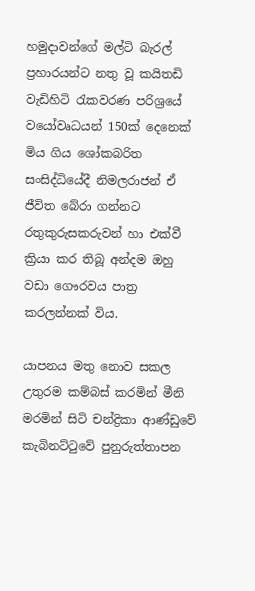හමුදාවන්ගේ මල්ටි බැරල් ප්‍රහාරයන්ට නතු වූ කයිතඩි වැඩිහිටි රැකවරණ පරිශ්‍රයේ වයෝවෘධයන් 150ක් දෙනෙක් මිය ගිය ශෝකබරිත සංසිද්ධියේදී නිමලරාජන් ඒ ජීවිත බේරා ගන්නට රතුකුරුසකරුවන් හා එක්වී ක්‍රියා කර තිබූ අන්දම ඔහු වඩා ගෞරවය පාත්‍ර කරලන්නක් විය.

යාපනය මතු නොව සකල උතුරම කම්බස් කරමින් මීනි මරමින් සිටි චන්ද්‍රිකා ආණ්ඩුවේ කැබිනට්ටුවේ පුනුරුත්තාපන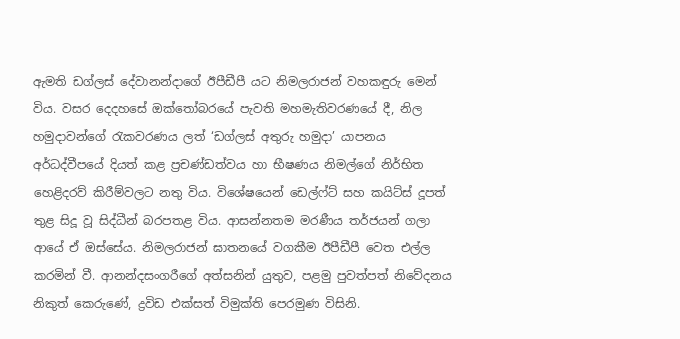ඇමති ඩග්ලස් දේවානන්දාගේ ඊපීඩීපී යට නිමලරාජන් වහකඳුරු මෙන් විය. වසර දෙදහසේ ඔක්තෝබරයේ පැවති මහමැතිවරණයේ දී, නිල හමුදාවන්ගේ රැකවරණය ලත් ‘ඩග්ලස් අතුරු හමුදා’ යාපනය අර්ධද්වීපයේ දියත් කළ ප්‍රචණ්ඩත්වය හා භීෂණය නිමල්ගේ නිර්භිත හෙළිදරව් කිරීම්වලට නතු විය. විශේෂයෙන් ඩෙල්ෆ්ට් සහ කයිට්ස් දූපත් තුළ සිදූ වූ සිද්ධීන් බරපතළ විය. ආසන්නතම මරණීය තර්ජයන් ගලා ආයේ ඒ ඔස්සේය. නිමලරාජන් ඝාතනයේ වගකීම ඊපීඩීපී වෙත එල්ල කරමින් වී. ආනන්දසංගරීගේ අත්සනින් යුතුව, පළමු පුවත්පත් නිවේදනය නිකුත් කෙරුණේ, ද්‍රවිඩ එක්සත් විමුක්ති පෙරමුණ විසිනි.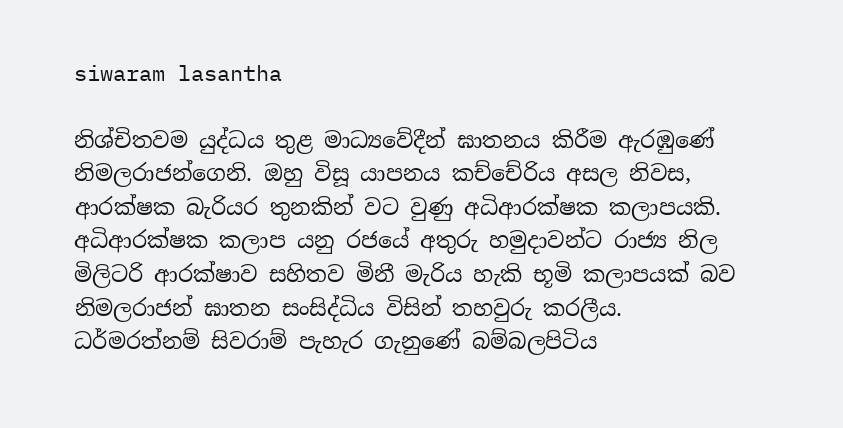siwaram lasantha

නිශ්චිතවම යුද්ධය තුළ මාධ්‍යවේදීන් ඝාතනය කිරීම ඇරඹුණේ නිමලරාජන්ගෙනි. ඔහු විසූ යාපනය කච්චේරිය අසල නිවස, ආරක්ෂක බැරියර තුනකින් වට වුණු අධිආරක්ෂක කලාපයකි. අධිආරක්ෂක කලාප යනු රජයේ අතුරු හමුදාවන්ට රාජ්‍ය නිල මිලිටරි ආරක්ෂාව සහිතව මිනී මැරිය හැකි භූමි කලාපයක් බව නිමලරාජන් ඝාතන සංසිද්ධිය විසින් තහවුරු කරලීය. ධර්මරත්නම් සිවරාම් පැහැර ගැනුණේ බම්බලපිටිය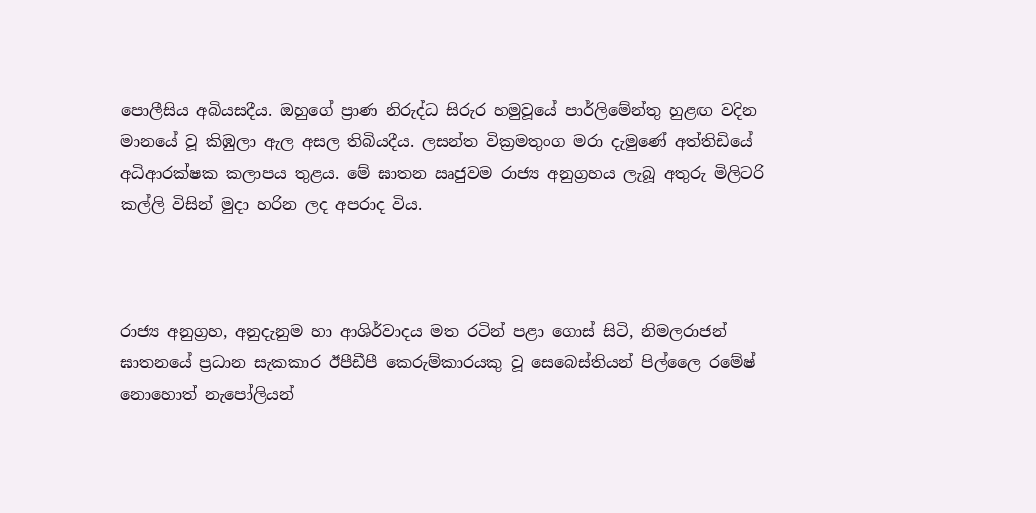පොලීසිය අබියසදීය. ඔහුගේ ප්‍රාණ නිරුද්ධ සිරුර හමුවූයේ පාර්ලිමේන්තු හුළඟ වදින මානයේ වූ කිඹුලා ඇල අසල තිබියදීය. ලසන්ත වික්‍රමතුංග මරා දැමුණේ අත්තිඩියේ අධිආරක්ෂක කලාපය තුළය. මේ ඝාතන ඍජුවම රාජ්‍ය අනුග්‍රහය ලැබූ අතුරු මිලිටරි කල්ලි විසින් මුදා හරින ලද අපරාද විය.



රාජ්‍ය අනුග්‍රහ, අනුදැනුම හා ආශිර්වාදය මත රටින් පළා ගොස් සිටි, නිමලරාජන් ඝාතනයේ ප්‍රධාන සැකකාර ඊපීඩීපී කෙරුම්කාරයකු වූ සෙබෙස්තියන් පිල්ලෛ රමේෂ් නොහොත් නැපෝලියන්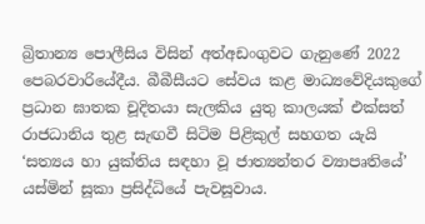බ්‍රිතාන්‍ය පොලීසිය විසින් අත්අඩංගුවට ගැනුණේ 2022 පෙබරවාරියේදීය. බීබීසීයට සේවය කළ මාධ්‍යවේදියකුගේ ප්‍රධාන ඝාතක චූදිතයා සැලකිය යුතු කාලයක් එක්සත් රාජධානිය තුළ සැඟවී සිටිම පිළිකුල් සහගත යැයි ‘සත්‍යය හා යුක්තිය සඳහා වූ ජාත්‍යන්තර ව්‍යාපෘතියේ’ යස්මින් සූකා ප්‍රසිද්ධියේ පැවසූවාය.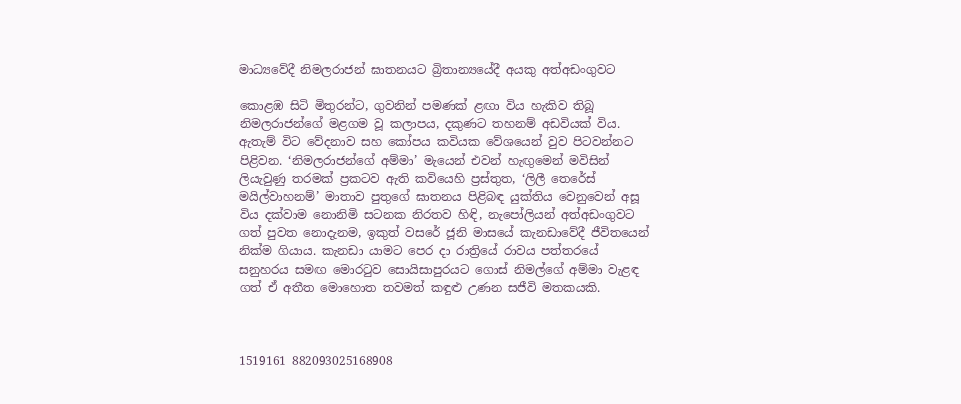මාධ්‍යවේදී නිමලරාජන් ඝාතනයට බ්‍රිතාන්‍යයේදී අයකු අත්අඩංගුවට

කොළඹ සිටි මිතුරන්ට, ගුවනින් පමණක් ළඟා විය හැකිව තිබූ නිමලරාජන්ගේ මළගම වූ කලාපය, දකුණට තහනම් අඩවියක් විය. ඇතැම් විට වේදනාව සහ කෝපය කවියක වේශයෙන් වුව පිටවන්නට පිළිවන. ‘නිමලරාජන්ගේ අම්මා’ මැයෙන් එවන් හැඟුමෙන් මවිසින් ලියැවුණු තරමක් ප්‍රකටව ඇති කවියෙහි ප්‍රස්තුත, ‘ලිලී තෙරේස් මයිල්වාහනම්’ මාතාව පුතුගේ ඝාතනය පිළිබඳ යුක්තිය වෙනුවෙන් අසූ විය දක්වාම නොනිමි සටනක නිරතව හිඳි, නැපෝලියන් අත්අඩංගුවට ගත් පුවත නොදැනම, ඉකුත් වසරේ ජූනි මාසයේ කැනඩාවේදී ජීවිතයෙන් නික්ම ගියාය. කැනඩා යාමට පෙර දා රාත්‍රියේ රාවය පත්තරයේ සනුහරය සමඟ මොරටුව සොයිසාපුරයට ගොස් නිමල්ගේ අම්මා වැළඳ ගත් ඒ අතීත මොහොත තවමත් කඳුළු උණන සජීවි මතකයකි.



1519161 882093025168908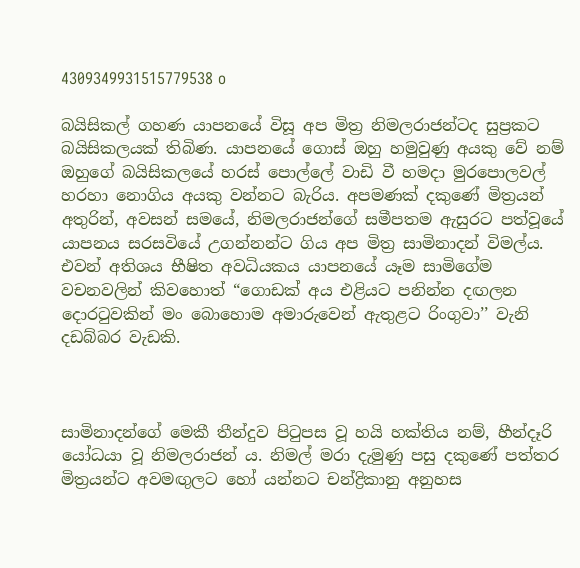4309349931515779538 o

බයිසිකල් ගහණ යාපනයේ විසූ අප මිත්‍ර නිමලරාජන්ටද සුප්‍රකට බයිසිකලයක් තිබිණ. යාපනයේ ගොස් ඔහු හමුවුණු අයකු වේ නම් ඔහුගේ බයිසිකලයේ හරස් පොල්ලේ වාඩි වී හමදා මුරපොලවල් හරහා නොගිය අයකු වන්නට බැරිය. අපමණක් දකුණේ මිත්‍රයන් අතුරින්, අවසන් සමයේ, නිමලරාජන්ගේ සමීපතම ඇසුරට පත්වූයේ යාපනය සරසවියේ උගන්නන්ට ගිය අප මිත්‍ර සාමිනාදන් විමල්ය. එවන් අතිශය භීෂිත අවධියකය යාපනයේ යෑම සාමිගේම වචනවලින් කිවහොත් “ගොඩක් අය එළියට පනින්න දඟලන දොරටුවකින් මං බොහොම අමාරුවෙන් ඇතුළට රිංගුවා’’ වැනි දඩබ්බර වැඩකි.



සාමිනාදන්ගේ මෙකී තීන්දුව පිටුපස වූ හයි හක්තිය නම්, හීන්දෑරි යෝධයා වූ නිමලරාජන් ය. නිමල් මරා දැමුණු පසු දකුණේ පත්තර මිත්‍රයන්ට අවමඟුලට හෝ යන්නට චන්ද්‍රිකානු අනුහස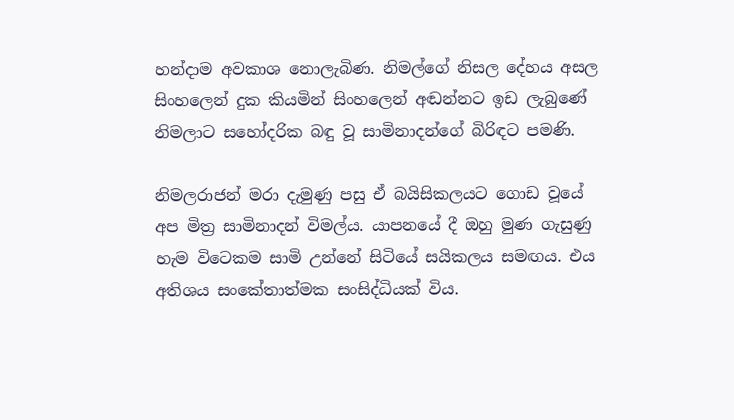හන්දාම අවකාශ නොලැබිණ. නිමල්ගේ නිසල දේහය අසල සිංහලෙන් දුක කියමින් සිංහලෙන් අඬන්නට ඉඩ ලැබුණේ නිමලාට සහෝදරික බඳු වූ සාමිනාදන්ගේ බිරිඳට පමණි.

නිමලරාජන් මරා දැමුණු පසු ඒ බයිසිකලයට ගොඩ වූයේ අප මිත්‍ර සාමිනාදන් විමල්ය. යාපනයේ දී ඔහු මුණ ගැසුණු හැම විටෙකම සාමි උන්නේ සිටියේ සයිකලය සමඟය. එය අතිශය සංකේතාත්මක සංසිද්ධියක් විය.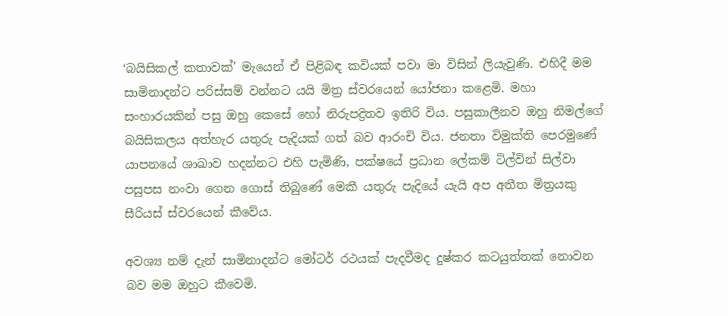‘බයිසිකල් කතාවක්’ මැයෙන් ඒ පිළිබඳ කවියක් පවා මා විසින් ලියැවුණි. එහිදී මම සාමිනාදන්ට පරිස්සම් වන්නට යයි මිත්‍ර ස්වරයෙන් යෝජනා කළෙමි. මහා සංහාරයකින් පසු ඔහු කෙසේ හෝ නිරුපද්‍රිතව ඉතිරි විය. පසුකාලීනව ඔහු නිමල්ගේ බයිසිකලය අත්හැර යතුරු පැදියක් ගත් බව ආරංචි විය. ජනතා විමුක්ති පෙරමුණේ යාපනයේ ශාඛාව හදන්නට එහි පැමිණි, පක්ෂයේ ප්‍රධාන ලේකම් ටිල්වින් සිල්වා පසුපස නංවා ගෙන ගොස් තිබුණේ මෙකී යතුරු පැදියේ යැයි අප අතීත මිත්‍රයකු සීරියස් ස්වරයෙන් කීවේය.

අවශ්‍ය නම් දැන් සාමිනාදන්ට මෝටර් රථයක් පැදවීමද දුෂ්කර කටයුත්තක් නොවන බව මම ඔහුට කීවෙමි.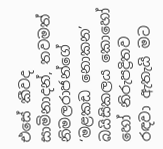එසේ කීවද සාමිනාදන්, තවමත් නිමලරාජන්ගේ ‘මළකඩ නොකන’ බයිසිකලය කොහෝ හෝ නිරුපද්‍රිතව රඳවා ඇතැයි මට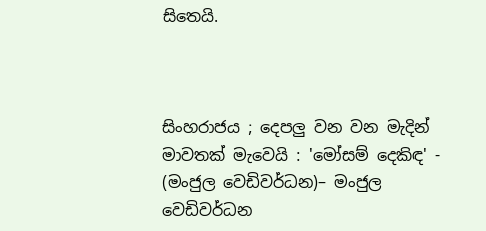සිතෙයි.



සිංහරාජය ; දෙපලු වන වන මැදින් මාවතක් මැවෙයි : 'මෝසම් දෙකිඳ' - (මංජුල වෙඩිවර්ධන)– මංජුල වෙඩිවර්ධන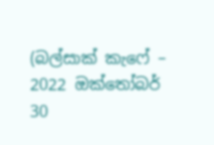(බල්සාක් කැෆේ –  2022 ඔක්තෝබර් 30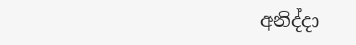අනිද්දා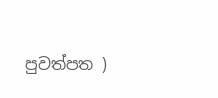පුවත්පත )